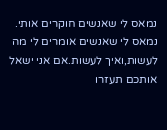נמאס לי שאנשים חוקרים אותי.
נמאס לי שאנשים אומרים לי מה לעשות,ואיך לעשות.אם אני ישאל אותכם תעזרו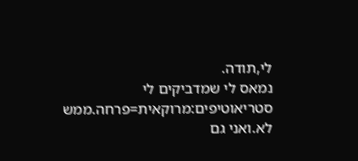לי,תודה.
נמאס לי שמדביקים לי סטריאוטיפים:מרוקאית=פרחה.ממש לא.ואני גם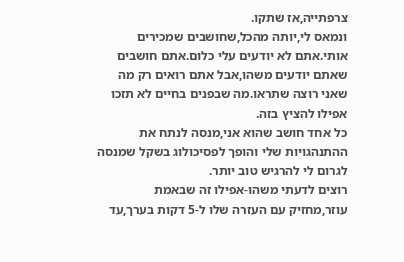צרפתייה,אז שתקו.
ונמאס לי,יותה מהכל,שחושבים שמכירים אותי.אתם לא יודעים עלי כלום.אתם חושבים שאתם יודעים משהו,אבל אתם רואים רק מה שאני רוצה שתראו.מה שבפנים בחיים לא תזכו אפילו להציץ בזה.
כל אחד חושב שהוא אני,מנסה לנתח את ההתנהגויות שלי והופך לפסיכולוג בשקל שמנסה לגרום לי להרגיש טוב יותר.
רוצים לדעתי משהו-אפילו זה שבאמת עוזר,מחזיק עם העזרה שלו ל-5 דקות בערך,עד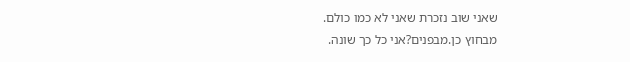שאני שוב נזכרת שאני לא כמו כולם.
מבחוץ כן.מבפנים?אני כל כך שונה.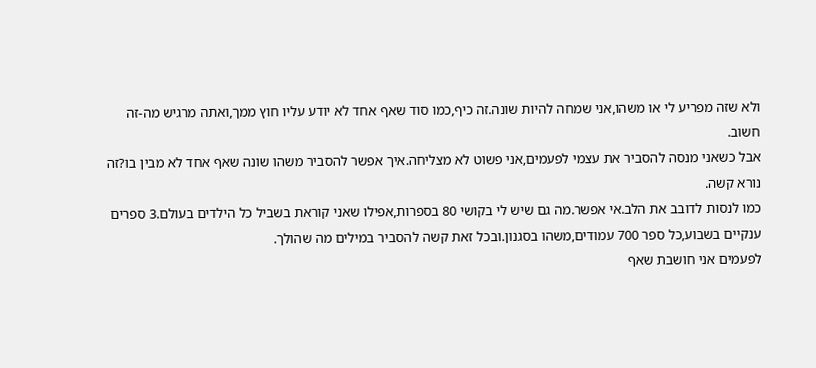ולא שזה מפריע לי או משהו,אני שמחה להיות שונה.זה כיף,כמו סוד שאף אחד לא יודע עליו חוץ ממך,ואתה מרגיש מה-זה חשוב.
אבל כשאני מנסה להסביר את עצמי לפעמים,אני פשוט לא מצליחה.איך אפשר להסביר משהו שונה שאף אחד לא מבין בו?זה נורא קשה.
כמו לנסות לדובב את הלב.אי אפשר.מה גם שיש לי בקושי 80 בספרות,אפילו שאני קוראת בשביל כל הילדים בעולם.3 ספרים ענקיים בשבוע,כל ספר 700 עמודים,משהו בסגנון.ובכל זאת קשה להסביר במילים מה שהולך.
לפעמים אני חושבת שאף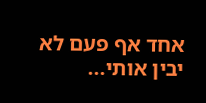אחד אף פעם לא יבין אותי...